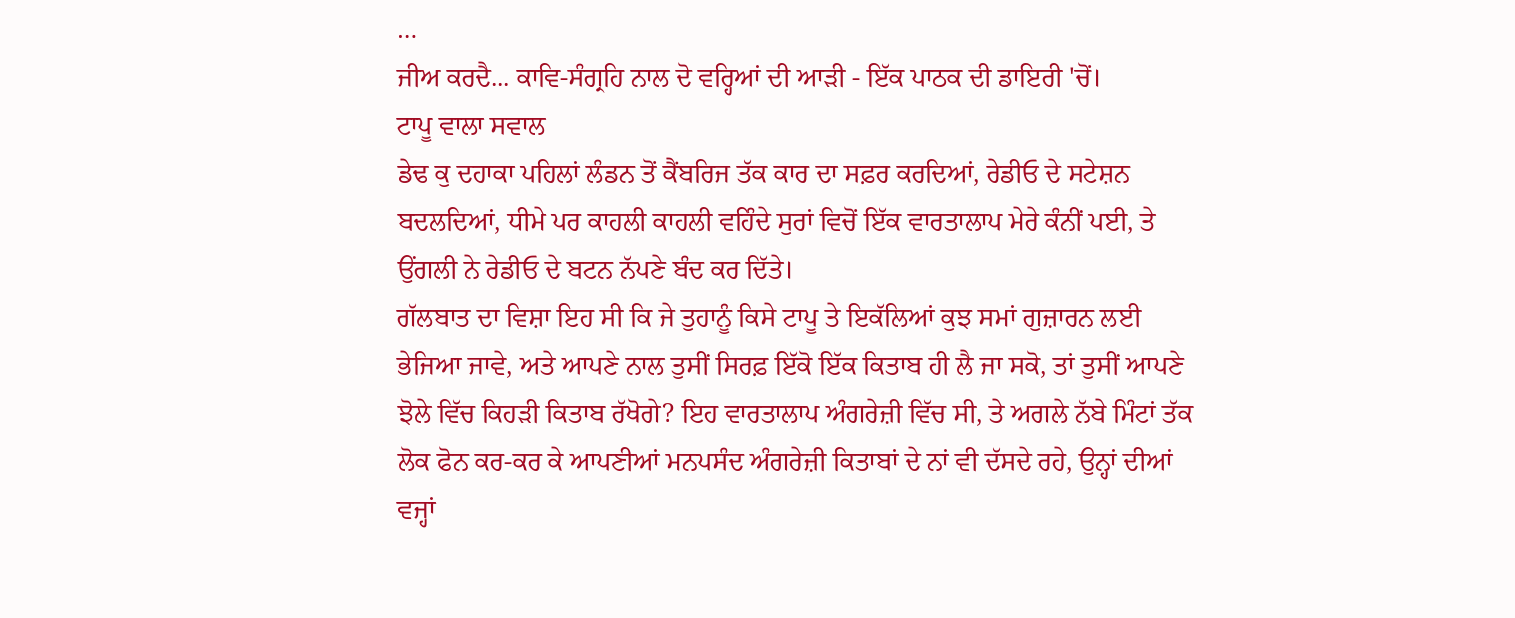…
ਜੀਅ ਕਰਦੈ... ਕਾਵਿ-ਸੰਗ੍ਰਹਿ ਨਾਲ ਦੋ ਵਰ੍ਹਿਆਂ ਦੀ ਆੜੀ - ਇੱਕ ਪਾਠਕ ਦੀ ਡਾਇਰੀ 'ਚੋਂ।
ਟਾਪੂ ਵਾਲਾ ਸਵਾਲ
ਡੇਢ ਕੁ ਦਹਾਕਾ ਪਹਿਲਾਂ ਲੰਡਨ ਤੋਂ ਕੈਂਬਰਿਜ ਤੱਕ ਕਾਰ ਦਾ ਸਫ਼ਰ ਕਰਦਿਆਂ, ਰੇਡੀਓ ਦੇ ਸਟੇਸ਼ਨ ਬਦਲਦਿਆਂ, ਧੀਮੇ ਪਰ ਕਾਹਲੀ ਕਾਹਲੀ ਵਹਿੰਦੇ ਸੁਰਾਂ ਵਿਚੋਂ ਇੱਕ ਵਾਰਤਾਲਾਪ ਮੇਰੇ ਕੰਨੀਂ ਪਈ, ਤੇ ਉਂਗਲੀ ਨੇ ਰੇਡੀਓ ਦੇ ਬਟਨ ਨੱਪਣੇ ਬੰਦ ਕਰ ਦਿੱਤੇ।
ਗੱਲਬਾਤ ਦਾ ਵਿਸ਼ਾ ਇਹ ਸੀ ਕਿ ਜੇ ਤੁਹਾਨੂੰ ਕਿਸੇ ਟਾਪੂ ਤੇ ਇਕੱਲਿਆਂ ਕੁਝ ਸਮਾਂ ਗੁਜ਼ਾਰਨ ਲਈ ਭੇਜਿਆ ਜਾਵੇ, ਅਤੇ ਆਪਣੇ ਨਾਲ ਤੁਸੀਂ ਸਿਰਫ਼ ਇੱਕੋ ਇੱਕ ਕਿਤਾਬ ਹੀ ਲੈ ਜਾ ਸਕੋ, ਤਾਂ ਤੁਸੀਂ ਆਪਣੇ ਝੋਲੇ ਵਿੱਚ ਕਿਹੜੀ ਕਿਤਾਬ ਰੱਖੋਗੇ? ਇਹ ਵਾਰਤਾਲਾਪ ਅੰਗਰੇਜ਼ੀ ਵਿੱਚ ਸੀ, ਤੇ ਅਗਲੇ ਨੱਬੇ ਮਿੰਟਾਂ ਤੱਕ ਲੋਕ ਫੋਨ ਕਰ-ਕਰ ਕੇ ਆਪਣੀਆਂ ਮਨਪਸੰਦ ਅੰਗਰੇਜ਼ੀ ਕਿਤਾਬਾਂ ਦੇ ਨਾਂ ਵੀ ਦੱਸਦੇ ਰਹੇ, ਉਨ੍ਹਾਂ ਦੀਆਂ ਵਜ੍ਹਾਂ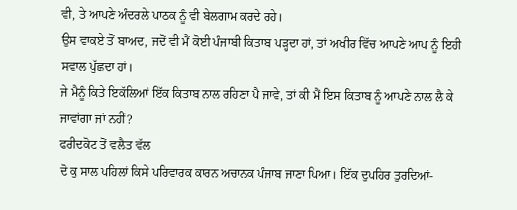ਵੀ, ਤੇ ਆਪਣੇ ਅੰਦਰਲੇ ਪਾਠਕ ਨੂੰ ਵੀ ਬੇਲਗਾਮ ਕਰਦੇ ਰਹੇ।
ਉਸ ਵਾਕਏ ਤੋਂ ਬਾਅਦ, ਜਦੋਂ ਵੀ ਮੈਂ ਕੋਈ ਪੰਜਾਬੀ ਕਿਤਾਬ ਪੜ੍ਹਦਾ ਹਾਂ, ਤਾਂ ਅਖੀਰ ਵਿੱਚ ਆਪਣੇ ਆਪ ਨੂੰ ਇਹੀ ਸਵਾਲ ਪੁੱਛਦਾ ਹਾਂ।
ਜੇ ਮੈਨੂੰ ਕਿਤੇ ਇਕੱਲਿਆਂ ਇੱਕ ਕਿਤਾਬ ਨਾਲ ਰਹਿਣਾ ਪੈ ਜਾਵੇ, ਤਾਂ ਕੀ ਮੈਂ ਇਸ ਕਿਤਾਬ ਨੂੰ ਆਪਣੇ ਨਾਲ ਲੈ ਕੇ ਜਾਵਾਂਗਾ ਜਾਂ ਨਹੀਂ?
ਫਰੀਦਕੋਟ ਤੋਂ ਵਲੈਤ ਵੱਲ
ਦੋ ਕੁ ਸਾਲ ਪਹਿਲਾਂ ਕਿਸੇ ਪਰਿਵਾਰਕ ਕਾਰਨ ਅਚਾਨਕ ਪੰਜਾਬ ਜਾਣਾ ਪਿਆ। ਇੱਕ ਦੁਪਹਿਰ ਤੁਰਦਿਆਂ-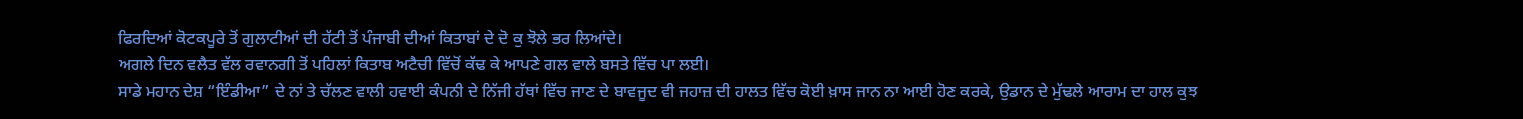ਫਿਰਦਿਆਂ ਕੋਟਕਪੂਰੇ ਤੋਂ ਗੁਲਾਟੀਆਂ ਦੀ ਹੱਟੀ ਤੋਂ ਪੰਜਾਬੀ ਦੀਆਂ ਕਿਤਾਬਾਂ ਦੇ ਦੋ ਕੁ ਝੋਲੇ ਭਰ ਲਿਆਂਦੇ।
ਅਗਲੇ ਦਿਨ ਵਲੈਤ ਵੱਲ ਰਵਾਨਗੀ ਤੋਂ ਪਹਿਲਾਂ ਕਿਤਾਬ ਅਟੈਚੀ ਵਿੱਚੋਂ ਕੱਢ ਕੇ ਆਪਣੇ ਗਲ ਵਾਲੇ ਬਸਤੇ ਵਿੱਚ ਪਾ ਲਈ।
ਸਾਡੇ ਮਹਾਨ ਦੇਸ਼ “ਇੰਡੀਆ” ਦੇ ਨਾਂ ਤੇ ਚੱਲਣ ਵਾਲੀ ਹਵਾਈ ਕੰਪਨੀ ਦੇ ਨਿੱਜੀ ਹੱਥਾਂ ਵਿੱਚ ਜਾਣ ਦੇ ਬਾਵਜੂਦ ਵੀ ਜਹਾਜ਼ ਦੀ ਹਾਲਤ ਵਿੱਚ ਕੋਈ ਖ਼ਾਸ ਜਾਨ ਨਾ ਆਈ ਹੋਣ ਕਰਕੇ, ਉਡਾਨ ਦੇ ਮੁੱਢਲੇ ਆਰਾਮ ਦਾ ਹਾਲ ਕੁਝ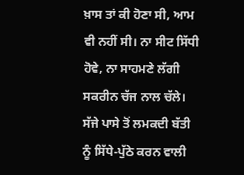ਖ਼ਾਸ ਤਾਂ ਕੀ ਹੋਣਾ ਸੀ, ਆਮ ਵੀ ਨਹੀਂ ਸੀ। ਨਾ ਸੀਟ ਸਿੱਧੀ ਹੋਵੇ, ਨਾ ਸਾਹਮਣੇ ਲੱਗੀ ਸਕਰੀਨ ਚੱਜ ਨਾਲ ਚੱਲੇ। ਸੱਜੇ ਪਾਸੇ ਤੋਂ ਲਮਕਦੀ ਬੱਤੀ ਨੂੰ ਸਿੱਧੇ-ਪੁੱਠੇ ਕਰਨ ਵਾਲੀ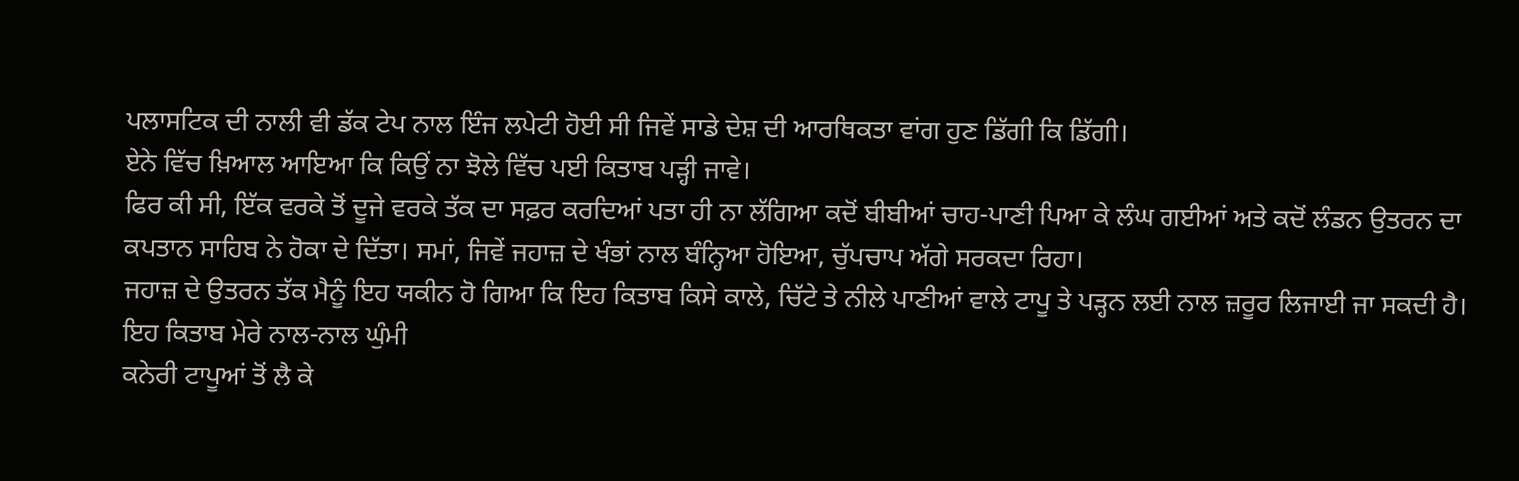ਪਲਾਸਟਿਕ ਦੀ ਨਾਲੀ ਵੀ ਡੱਕ ਟੇਪ ਨਾਲ ਇੰਜ ਲਪੇਟੀ ਹੋਈ ਸੀ ਜਿਵੇਂ ਸਾਡੇ ਦੇਸ਼ ਦੀ ਆਰਥਿਕਤਾ ਵਾਂਗ ਹੁਣ ਡਿੱਗੀ ਕਿ ਡਿੱਗੀ।
ਏਨੇ ਵਿੱਚ ਖ਼ਿਆਲ ਆਇਆ ਕਿ ਕਿਉਂ ਨਾ ਝੋਲੇ ਵਿੱਚ ਪਈ ਕਿਤਾਬ ਪੜ੍ਹੀ ਜਾਵੇ।
ਫਿਰ ਕੀ ਸੀ, ਇੱਕ ਵਰਕੇ ਤੋਂ ਦੂਜੇ ਵਰਕੇ ਤੱਕ ਦਾ ਸਫ਼ਰ ਕਰਦਿਆਂ ਪਤਾ ਹੀ ਨਾ ਲੱਗਿਆ ਕਦੋਂ ਬੀਬੀਆਂ ਚਾਹ-ਪਾਣੀ ਪਿਆ ਕੇ ਲੰਘ ਗਈਆਂ ਅਤੇ ਕਦੋਂ ਲੰਡਨ ਉਤਰਨ ਦਾ ਕਪਤਾਨ ਸਾਹਿਬ ਨੇ ਹੋਕਾ ਦੇ ਦਿੱਤਾ। ਸਮਾਂ, ਜਿਵੇਂ ਜਹਾਜ਼ ਦੇ ਖੰਭਾਂ ਨਾਲ ਬੰਨ੍ਹਿਆ ਹੋਇਆ, ਚੁੱਪਚਾਪ ਅੱਗੇ ਸਰਕਦਾ ਰਿਹਾ।
ਜਹਾਜ਼ ਦੇ ਉਤਰਨ ਤੱਕ ਮੈਨੂੰ ਇਹ ਯਕੀਨ ਹੋ ਗਿਆ ਕਿ ਇਹ ਕਿਤਾਬ ਕਿਸੇ ਕਾਲੇ, ਚਿੱਟੇ ਤੇ ਨੀਲੇ ਪਾਣੀਆਂ ਵਾਲੇ ਟਾਪੂ ਤੇ ਪੜ੍ਹਨ ਲਈ ਨਾਲ ਜ਼ਰੂਰ ਲਿਜਾਈ ਜਾ ਸਕਦੀ ਹੈ।
ਇਹ ਕਿਤਾਬ ਮੇਰੇ ਨਾਲ-ਨਾਲ ਘੁੰਮੀ
ਕਨੇਰੀ ਟਾਪੂਆਂ ਤੋਂ ਲੈ ਕੇ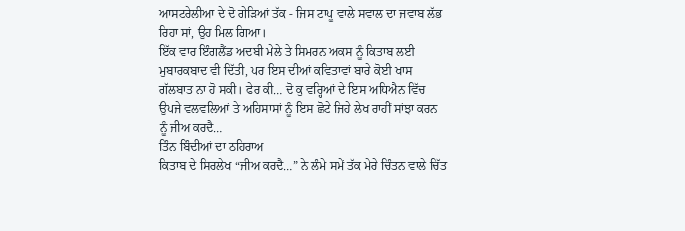ਆਸਟਰੇਲੀਆ ਦੇ ਦੋ ਗੇੜਿਆਂ ਤੱਕ - ਜਿਸ ਟਾਪੂ ਵਾਲੇ ਸਵਾਲ ਦਾ ਜਵਾਬ ਲੱਭ ਰਿਹਾ ਸਾਂ, ਉਹ ਮਿਲ ਗਿਆ।
ਇੱਕ ਵਾਰ ਇੰਗਲੈਂਡ ਅਦਬੀ ਮੇਲੇ ਤੇ ਸਿਮਰਨ ਅਕਸ ਨੂੰ ਕਿਤਾਬ ਲਈ ਮੁਬਾਰਕਬਾਦ ਵੀ ਦਿੱਤੀ, ਪਰ ਇਸ ਦੀਆਂ ਕਵਿਤਾਵਾਂ ਬਾਰੇ ਕੋਈ ਖਾਸ ਗੱਲਬਾਤ ਨਾ ਹੋ ਸਕੀ। ਫੇਰ ਕੀ… ਦੋ ਕੁ ਵਰ੍ਹਿਆਂ ਦੇ ਇਸ ਅਧਿਐਨ ਵਿੱਚ ਉਪਜੇ ਵਲਵਲਿਆਂ ਤੇ ਅਹਿਸਾਸਾਂ ਨੂੰ ਇਸ ਛੋਟੇ ਜਿਹੇ ਲੇਖ ਰਾਹੀਂ ਸਾਂਝਾ ਕਰਨ ਨੂੰ ਜੀਅ ਕਰਦੈ…
ਤਿੰਨ ਬਿੰਦੀਆਂ ਦਾ ਠਹਿਰਾਅ
ਕਿਤਾਬ ਦੇ ਸਿਰਲੇਖ “ਜੀਅ ਕਰਦੈ…” ਨੇ ਲੰਮੇ ਸਮੇਂ ਤੱਕ ਮੇਰੇ ਚਿੰਤਨ ਵਾਲੇ ਚਿੱਤ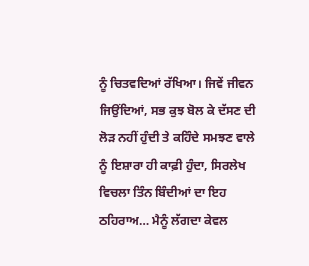ਨੂੰ ਚਿਤਵਦਿਆਂ ਰੱਖਿਆ। ਜਿਵੇਂ ਜੀਵਨ ਜਿਉਂਦਿਆਂ, ਸਭ ਕੁਝ ਬੋਲ ਕੇ ਦੱਸਣ ਦੀ ਲੋੜ ਨਹੀਂ ਹੁੰਦੀ ਤੇ ਕਹਿੰਦੇ ਸਮਝਣ ਵਾਲੇ ਨੂੰ ਇਸ਼ਾਰਾ ਹੀ ਕਾਫ਼ੀ ਹੁੰਦਾ, ਸਿਰਲੇਖ ਵਿਚਲਾ ਤਿੰਨ ਬਿੰਦੀਆਂ ਦਾ ਇਹ ਠਹਿਰਾਅ… ਮੈਨੂੰ ਲੱਗਦਾ ਕੇਵਲ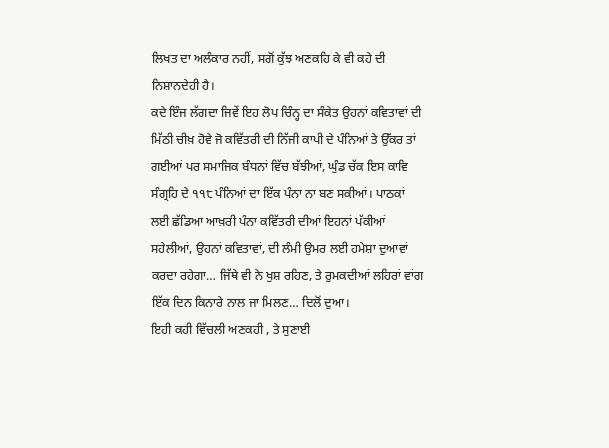ਲਿਖਤ ਦਾ ਅਲੰਕਾਰ ਨਹੀਂ, ਸਗੋਂ ਕੁੱਝ ਅਣਕਹਿ ਕੇ ਵੀ ਕਹੇ ਦੀ ਨਿਸ਼ਾਨਦੇਹੀ ਹੈ।
ਕਦੇ ਇੰਜ ਲੱਗਦਾ ਜਿਵੇਂ ਇਹ ਲੋਪ ਚਿੰਨ੍ਹ ਦਾ ਸੰਕੇਤ ਉਹਨਾਂ ਕਵਿਤਾਵਾਂ ਦੀ ਮਿੱਠੀ ਚੀਖ਼ ਹੋਵੇ ਜੋ ਕਵਿੱਤਰੀ ਦੀ ਨਿੱਜੀ ਕਾਪੀ ਦੇ ਪੰਨਿਆਂ ਤੇ ਉੱਕਰ ਤਾਂ ਗਈਆਂ ਪਰ ਸਮਾਜਿਕ ਬੰਧਨਾਂ ਵਿੱਚ ਬੱਝੀਆਂ, ਘੁੰਡ ਚੱਕ ਇਸ ਕਾਵਿ ਸੰਗ੍ਰਹਿ ਦੇ ੧੧੮ ਪੰਨਿਆਂ ਦਾ ਇੱਕ ਪੰਨਾ ਨਾ ਬਣ ਸਕੀਆਂ। ਪਾਠਕਾਂ ਲਈ ਛੱਡਿਆ ਆਖ਼ਰੀ ਪੰਨਾ ਕਵਿੱਤਰੀ ਦੀਆਂ ਇਹਨਾਂ ਪੱਕੀਆਂ ਸਹੇਲੀਆਂ, ਉਹਨਾਂ ਕਵਿਤਾਵਾਂ, ਦੀ ਲੰਮੀ ਉਮਰ ਲਈ ਹਮੇਸ਼ਾ ਦੁਆਵਾਂ ਕਰਦਾ ਰਹੇਗਾ… ਜਿੱਥੇ ਵੀ ਨੇ ਖੁਸ਼ ਰਹਿਣ, ਤੇ ਰੁਮਕਦੀਆਂ ਲਹਿਰਾਂ ਵਾਂਗ ਇੱਕ ਦਿਨ ਕਿਨਾਰੇ ਨਾਲ ਜਾ ਮਿਲਣ… ਦਿਲੋਂ ਦੁਆ।
ਇਹੀ ਕਹੀ ਵਿੱਚਲੀ ਅਣਕਹੀ , ਤੇ ਸੁਣਾਈ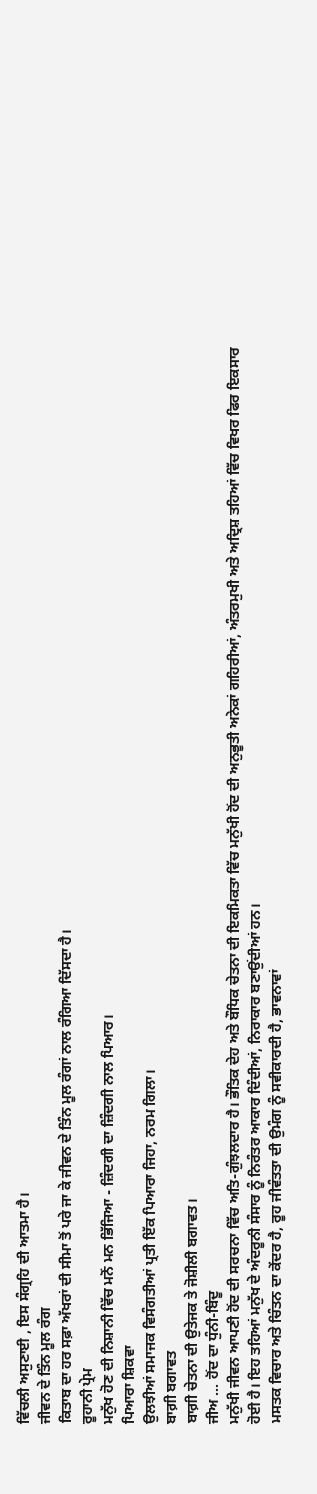ਵਿੱਚਲੀ ਅਸੁਣਾਈ , ਇਸ ਸੰਗ੍ਰਹਿ ਦੀ ਆਤਮਾ ਹੈ।
ਜੀਵਨ ਦੇ ਤਿੰਨ ਮੂਲ ਰੰਗ
ਕਿਤਾਬ ਦਾ ਹਰ ਸਫ਼ਾ ਅੱਖਰਾਂ ਦੀ ਸੀਮਾ ਤੋਂ ਪਰੇ ਜਾ ਕੇ ਜੀਵਨ ਦੇ ਤਿੰਨ ਮੂਲ ਰੰਗਾਂ ਨਾਲ ਰੰਗਿਆ ਦਿੱਸਦਾ ਹੈ।
ਰੂਹਾਨੀ ਪ੍ਰੇਮ
ਮਨੁੱਖ ਹੋਣ ਦੀ ਨਿਸ਼ਾਨੀ ਵਿੱਚ ਮਨੋਂ ਮਨ ਭਿੱਜਿਆ - ਜ਼ਿੰਦਗੀ ਦਾ ਜ਼ਿੰਦਗੀ ਨਾਲ ਪਿਆਰ।
ਪਿਆਰਾ ਸ਼ਿਕਵਾ
ਉਲਝੀਆਂ ਸਮਾਜਕ ਵਿਸੰਗਤੀਆਂ ਪ੍ਰਤੀ ਇੱਕ ਪਿਆਰਾ ਜਿਹਾ, ਨਰਮ ਗਿਲਾ।
ਬਾਗ਼ੀ ਬਗਾਵਤ
ਬਾਗ਼ੀ ਚੇਤਨਾ ਦੀ ਉਤੇਜਕ ਤੇ ਜੋਸ਼ੀਲੀ ਬਗਾਵਤ।
ਜੀਅ ... ਹੋਂਦ ਦਾ ਧੁੰਨੀ-ਬਿੰਦੂ
ਮਨੁੱਖੀ ਜੀਵਨ ਆਪਣੀ ਹੋਂਦ ਦੀ ਸਰਚਨਾ ਵਿੱਚ ਅਤਿ-ਗੁੰਝਲਦਾਰ ਹੈ। ਭੌਤਿਕ ਦੇਹ ਅਤੇ ਬੌਧਿਕ ਚੇਤਨਾ ਦੀ ਇਕਮਿਕਤਾ ਵਿੱਚ ਮਨੁੱਖੀ ਹੋਂਦ ਦੀ ਅਨੁਭੂਤੀ ਅਨੇਕਾਂ ਗਹਿਰੀਆਂ, ਅੰਤਰਮੁਖੀ ਅਤੇ ਅਦ੍ਰਿਸ਼ ਤਹਿਆਂ ਵਿੱਚ ਵਿਖਰ ਫਿਰ ਇਕਸਾਰ ਹੋਈ ਹੈ। ਇਹ ਤਹਿਆਂ ਮਨੁੱਖ ਦੇ ਅੰਦਰੂਨੀ ਸੰਸਾਰ ਨੂੰ ਨਿਰੰਤਰ ਆਕਾਰ ਦਿੰਦੀਆਂ, ਨਿਰਾਕਾਰ ਬਣਾਉਂਦੀਆਂ ਹਨ।
ਮਸਤਕ ਵਿਚਾਰ ਅਤੇ ਚਿੰਤਨ ਦਾ ਕੇਂਦਰ ਹੈ, ਰੂਹ ਜੀਵੰਤਤਾ ਦੀ ਉਮੰਗ ਨੂੰ ਸਵੀਕਾਰਦੀ ਹੈ, ਭਾਵਨਾਵਾਂ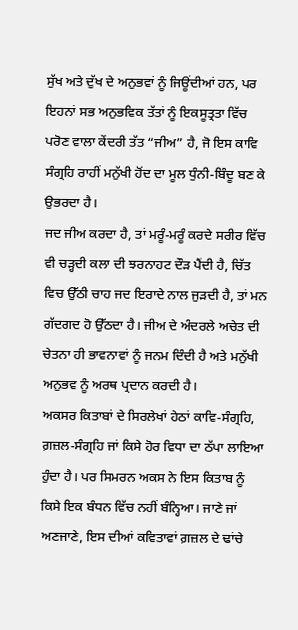ਸੁੱਖ ਅਤੇ ਦੁੱਖ ਦੇ ਅਨੁਭਵਾਂ ਨੂੰ ਜਿਊਂਦੀਆਂ ਹਨ, ਪਰ ਇਹਨਾਂ ਸਭ ਅਨੁਭਵਿਕ ਤੱਤਾਂ ਨੂੰ ਇਕਸੂਤ੍ਰਤਾ ਵਿੱਚ ਪਰੋਣ ਵਾਲਾ ਕੇਂਦਰੀ ਤੱਤ “ਜੀਅ” ਹੈ, ਜੋ ਇਸ ਕਾਵਿ ਸੰਗ੍ਰਹਿ ਰਾਹੀਂ ਮਨੁੱਖੀ ਹੋਂਦ ਦਾ ਮੂਲ ਧੁੰਨੀ-ਬਿੰਦੂ ਬਣ ਕੇ ਉਭਰਦਾ ਹੈ।
ਜਦ ਜੀਅ ਕਰਦਾ ਹੈ, ਤਾਂ ਮਰੂੰ-ਮਰੂੰ ਕਰਦੇ ਸਰੀਰ ਵਿੱਚ ਵੀ ਚੜ੍ਹਦੀ ਕਲਾ ਦੀ ਝਰਨਾਹਟ ਦੌੜ ਪੈਂਦੀ ਹੈ, ਚਿੱਤ ਵਿਚ ਉੱਠੀ ਚਾਹ ਜਦ ਇਰਾਦੇ ਨਾਲ ਜੁੜਦੀ ਹੈ, ਤਾਂ ਮਨ ਗੱਦਗਦ ਹੋ ਉੱਠਦਾ ਹੈ। ਜੀਅ ਦੇ ਅੰਦਰਲੇ ਅਚੇਤ ਦੀ ਚੇਤਨਾ ਹੀ ਭਾਵਨਾਵਾਂ ਨੂੰ ਜਨਮ ਦਿੰਦੀ ਹੈ ਅਤੇ ਮਨੁੱਖੀ ਅਨੁਭਵ ਨੂੰ ਅਰਥ ਪ੍ਰਦਾਨ ਕਰਦੀ ਹੈ।
ਅਕਸਰ ਕਿਤਾਬਾਂ ਦੇ ਸਿਰਲੇਖਾਂ ਹੇਠਾਂ ਕਾਵਿ-ਸੰਗ੍ਰਹਿ, ਗ਼ਜ਼ਲ-ਸੰਗ੍ਰਹਿ ਜਾਂ ਕਿਸੇ ਹੋਰ ਵਿਧਾ ਦਾ ਠੱਪਾ ਲਾਇਆ ਹੁੰਦਾ ਹੈ। ਪਰ ਸਿਮਰਨ ਅਕਸ ਨੇ ਇਸ ਕਿਤਾਬ ਨੂੰ ਕਿਸੇ ਇਕ ਬੰਧਨ ਵਿੱਚ ਨਹੀਂ ਬੰਨ੍ਹਿਆ। ਜਾਣੇ ਜਾਂ ਅਣਜਾਣੇ, ਇਸ ਦੀਆਂ ਕਵਿਤਾਵਾਂ ਗ਼ਜ਼ਲ ਦੇ ਢਾਂਚੇ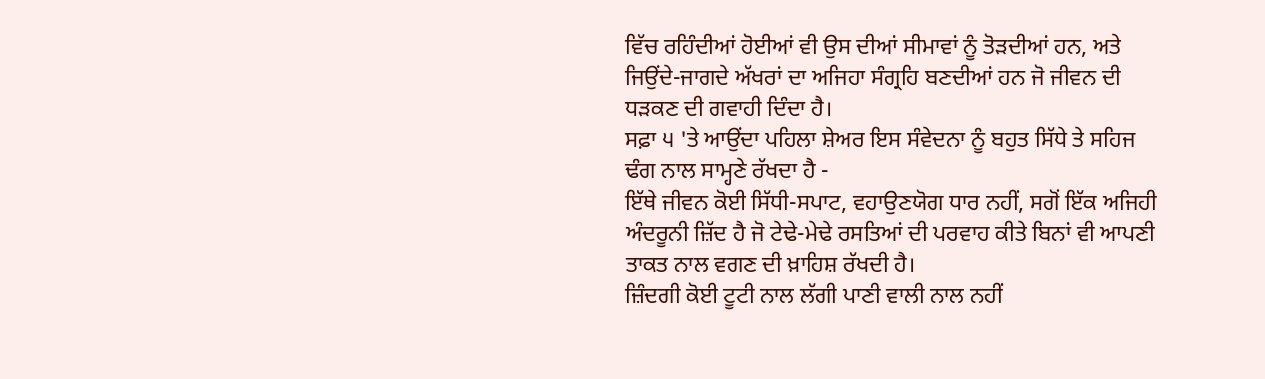ਵਿੱਚ ਰਹਿੰਦੀਆਂ ਹੋਈਆਂ ਵੀ ਉਸ ਦੀਆਂ ਸੀਮਾਵਾਂ ਨੂੰ ਤੋੜਦੀਆਂ ਹਨ, ਅਤੇ ਜਿਉਂਦੇ-ਜਾਗਦੇ ਅੱਖਰਾਂ ਦਾ ਅਜਿਹਾ ਸੰਗ੍ਰਹਿ ਬਣਦੀਆਂ ਹਨ ਜੋ ਜੀਵਨ ਦੀ ਧੜਕਣ ਦੀ ਗਵਾਹੀ ਦਿੰਦਾ ਹੈ।
ਸਫ਼ਾ ੫ 'ਤੇ ਆਉਂਦਾ ਪਹਿਲਾ ਸ਼ੇਅਰ ਇਸ ਸੰਵੇਦਨਾ ਨੂੰ ਬਹੁਤ ਸਿੱਧੇ ਤੇ ਸਹਿਜ ਢੰਗ ਨਾਲ ਸਾਮ੍ਹਣੇ ਰੱਖਦਾ ਹੈ -
ਇੱਥੇ ਜੀਵਨ ਕੋਈ ਸਿੱਧੀ-ਸਪਾਟ, ਵਹਾਉਣਯੋਗ ਧਾਰ ਨਹੀਂ, ਸਗੋਂ ਇੱਕ ਅਜਿਹੀ ਅੰਦਰੂਨੀ ਜ਼ਿੱਦ ਹੈ ਜੋ ਟੇਢੇ-ਮੇਢੇ ਰਸਤਿਆਂ ਦੀ ਪਰਵਾਹ ਕੀਤੇ ਬਿਨਾਂ ਵੀ ਆਪਣੀ ਤਾਕਤ ਨਾਲ ਵਗਣ ਦੀ ਖ਼ਾਹਿਸ਼ ਰੱਖਦੀ ਹੈ।
ਜ਼ਿੰਦਗੀ ਕੋਈ ਟੂਟੀ ਨਾਲ ਲੱਗੀ ਪਾਣੀ ਵਾਲੀ ਨਾਲ ਨਹੀਂ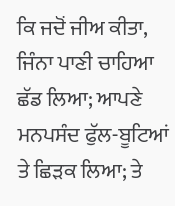ਕਿ ਜਦੋਂ ਜੀਅ ਕੀਤਾ, ਜਿੰਨਾ ਪਾਣੀ ਚਾਹਿਆ ਛੱਡ ਲਿਆ; ਆਪਣੇ ਮਨਪਸੰਦ ਫੁੱਲ-ਬੂਟਿਆਂ ਤੇ ਛਿੜਕ ਲਿਆ; ਤੇ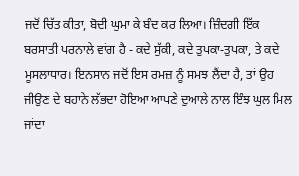ਜਦੋਂ ਚਿੱਤ ਕੀਤਾ, ਬੋਦੀ ਘੁਮਾ ਕੇ ਬੰਦ ਕਰ ਲਿਆ। ਜ਼ਿੰਦਗੀ ਇੱਕ ਬਰਸਾਤੀ ਪਰਨਾਲੇ ਵਾਂਗ ਹੈ - ਕਦੇ ਸੁੱਕੀ, ਕਦੇ ਤੁਪਕਾ-ਤੁਪਕਾ, ਤੇ ਕਦੇ ਮੂਸਲਾਧਾਰ। ਇਨਸਾਨ ਜਦੋਂ ਇਸ ਰਮਜ਼ ਨੂੰ ਸਮਝ ਲੈਂਦਾ ਹੈ, ਤਾਂ ਉਹ ਜੀਉਣ ਦੇ ਬਹਾਨੇ ਲੱਭਦਾ ਹੋਇਆ ਆਪਣੇ ਦੁਆਲੇ ਨਾਲ ਇੰਝ ਘੁਲ ਮਿਲ ਜਾਂਦਾ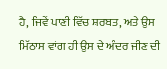ਹੈ, ਜਿਵੇਂ ਪਾਣੀ ਵਿੱਚ ਸ਼ਰਬਤ, ਅਤੇ ਉਸ ਮਿੱਠਾਸ ਵਾਂਗ ਹੀ ਉਸ ਦੇ ਅੰਦਰ ਜੀਣ ਦੀ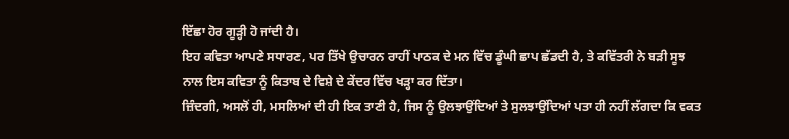ਇੱਛਾ ਹੋਰ ਗੂੜ੍ਹੀ ਹੋ ਜਾਂਦੀ ਹੈ।
ਇਹ ਕਵਿਤਾ ਆਪਣੇ ਸਧਾਰਣ, ਪਰ ਤਿੱਖੇ ਉਚਾਰਨ ਰਾਹੀਂ ਪਾਠਕ ਦੇ ਮਨ ਵਿੱਚ ਡੂੰਘੀ ਛਾਪ ਛੱਡਦੀ ਹੈ, ਤੇ ਕਵਿੱਤਰੀ ਨੇ ਬੜੀ ਸੂਝ ਨਾਲ ਇਸ ਕਵਿਤਾ ਨੂੰ ਕਿਤਾਬ ਦੇ ਵਿਸ਼ੇ ਦੇ ਕੇਂਦਰ ਵਿੱਚ ਖੜ੍ਹਾ ਕਰ ਦਿੱਤਾ।
ਜ਼ਿੰਦਗੀ, ਅਸਲੋਂ ਹੀ, ਮਸਲਿਆਂ ਦੀ ਹੀ ਇਕ ਤਾਣੀ ਹੈ, ਜਿਸ ਨੂੰ ਉਲਝਾਉਂਦਿਆਂ ਤੇ ਸੁਲਝਾਉਂਦਿਆਂ ਪਤਾ ਹੀ ਨਹੀਂ ਲੱਗਦਾ ਕਿ ਵਕਤ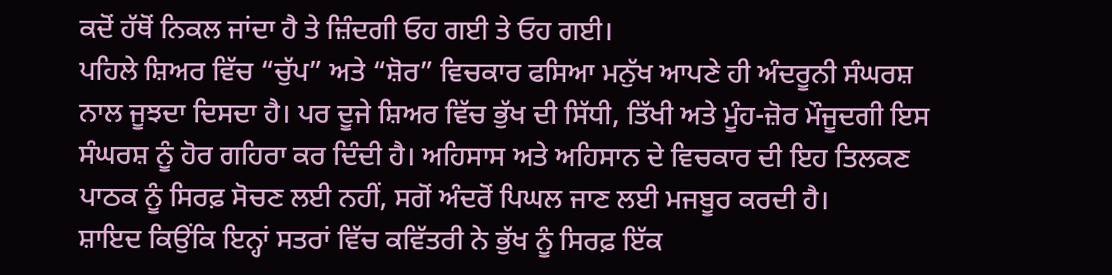ਕਦੋਂ ਹੱਥੋਂ ਨਿਕਲ ਜਾਂਦਾ ਹੈ ਤੇ ਜ਼ਿੰਦਗੀ ਓਹ ਗਈ ਤੇ ਓਹ ਗਈ।
ਪਹਿਲੇ ਸ਼ਿਅਰ ਵਿੱਚ “ਚੁੱਪ” ਅਤੇ “ਸ਼ੋਰ” ਵਿਚਕਾਰ ਫਸਿਆ ਮਨੁੱਖ ਆਪਣੇ ਹੀ ਅੰਦਰੂਨੀ ਸੰਘਰਸ਼ ਨਾਲ ਜੂਝਦਾ ਦਿਸਦਾ ਹੈ। ਪਰ ਦੂਜੇ ਸ਼ਿਅਰ ਵਿੱਚ ਭੁੱਖ ਦੀ ਸਿੱਧੀ, ਤਿੱਖੀ ਅਤੇ ਮੂੰਹ-ਜ਼ੋਰ ਮੌਜੂਦਗੀ ਇਸ ਸੰਘਰਸ਼ ਨੂੰ ਹੋਰ ਗਹਿਰਾ ਕਰ ਦਿੰਦੀ ਹੈ। ਅਹਿਸਾਸ ਅਤੇ ਅਹਿਸਾਨ ਦੇ ਵਿਚਕਾਰ ਦੀ ਇਹ ਤਿਲਕਣ ਪਾਠਕ ਨੂੰ ਸਿਰਫ਼ ਸੋਚਣ ਲਈ ਨਹੀਂ, ਸਗੋਂ ਅੰਦਰੋਂ ਪਿਘਲ ਜਾਣ ਲਈ ਮਜਬੂਰ ਕਰਦੀ ਹੈ।
ਸ਼ਾਇਦ ਕਿਉਂਕਿ ਇਨ੍ਹਾਂ ਸਤਰਾਂ ਵਿੱਚ ਕਵਿੱਤਰੀ ਨੇ ਭੁੱਖ ਨੂੰ ਸਿਰਫ਼ ਇੱਕ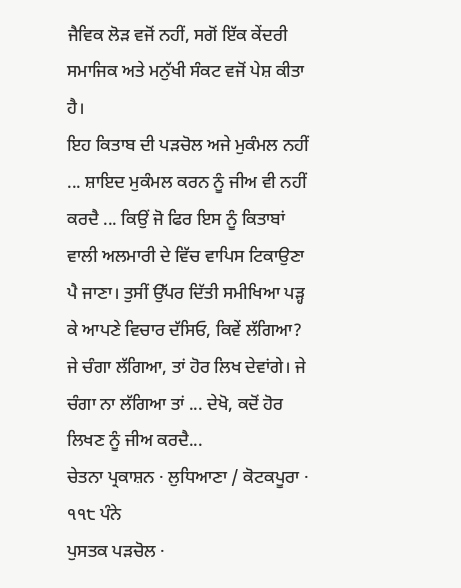ਜੈਵਿਕ ਲੋੜ ਵਜੋਂ ਨਹੀਂ, ਸਗੋਂ ਇੱਕ ਕੇਂਦਰੀ ਸਮਾਜਿਕ ਅਤੇ ਮਨੁੱਖੀ ਸੰਕਟ ਵਜੋਂ ਪੇਸ਼ ਕੀਤਾ ਹੈ।
ਇਹ ਕਿਤਾਬ ਦੀ ਪੜਚੋਲ ਅਜੇ ਮੁਕੰਮਲ ਨਹੀਂ ... ਸ਼ਾਇਦ ਮੁਕੰਮਲ ਕਰਨ ਨੂੰ ਜੀਅ ਵੀ ਨਹੀਂ ਕਰਦੈ ... ਕਿਉਂ ਜੋ ਫਿਰ ਇਸ ਨੂੰ ਕਿਤਾਬਾਂ ਵਾਲੀ ਅਲਮਾਰੀ ਦੇ ਵਿੱਚ ਵਾਪਿਸ ਟਿਕਾਉਣਾ ਪੈ ਜਾਣਾ। ਤੁਸੀਂ ਉੱਪਰ ਦਿੱਤੀ ਸਮੀਖਿਆ ਪੜ੍ਹ ਕੇ ਆਪਣੇ ਵਿਚਾਰ ਦੱਸਿਓ, ਕਿਵੇਂ ਲੱਗਿਆ? ਜੇ ਚੰਗਾ ਲੱਗਿਆ, ਤਾਂ ਹੋਰ ਲਿਖ ਦੇਵਾਂਗੇ। ਜੇ ਚੰਗਾ ਨਾ ਲੱਗਿਆ ਤਾਂ ... ਦੇਖੋ, ਕਦੋਂ ਹੋਰ ਲਿਖਣ ਨੂੰ ਜੀਅ ਕਰਦੈ...
ਚੇਤਨਾ ਪ੍ਰਕਾਸ਼ਨ · ਲੁਧਿਆਣਾ / ਕੋਟਕਪੂਰਾ · ੧੧੮ ਪੰਨੇ
ਪੁਸਤਕ ਪੜਚੋਲ ·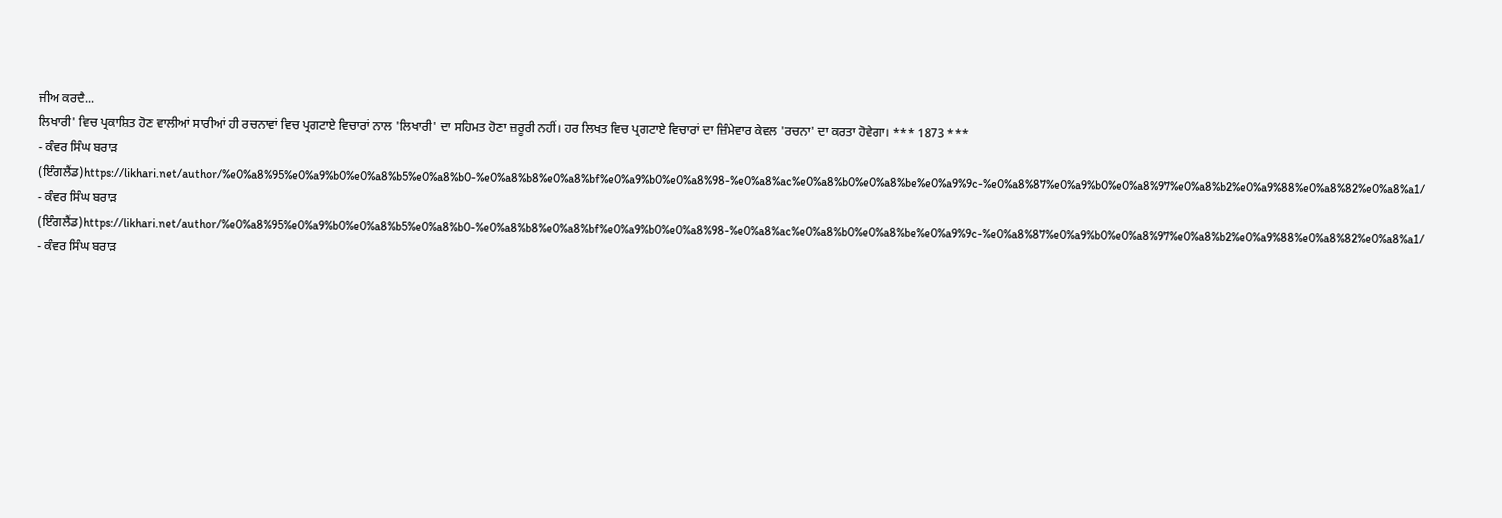ਜੀਅ ਕਰਦੈ...
ਲਿਖਾਰੀ' ਵਿਚ ਪ੍ਰਕਾਸ਼ਿਤ ਹੋਣ ਵਾਲੀਆਂ ਸਾਰੀਆਂ ਹੀ ਰਚਨਾਵਾਂ ਵਿਚ ਪ੍ਰਗਟਾਏ ਵਿਚਾਰਾਂ ਨਾਲ 'ਲਿਖਾਰੀ' ਦਾ ਸਹਿਮਤ ਹੋਣਾ ਜ਼ਰੂਰੀ ਨਹੀਂ। ਹਰ ਲਿਖਤ ਵਿਚ ਪ੍ਰਗਟਾਏ ਵਿਚਾਰਾਂ ਦਾ ਜ਼ਿੰਮੇਵਾਰ ਕੇਵਲ 'ਰਚਨਾ' ਦਾ ਕਰਤਾ ਹੋਵੇਗਾ। *** 1873 ***
- ਕੰਵਰ ਸਿੰਘ ਬਰਾੜ (ਇੰਗਲੈਂਡ)https://likhari.net/author/%e0%a8%95%e0%a9%b0%e0%a8%b5%e0%a8%b0-%e0%a8%b8%e0%a8%bf%e0%a9%b0%e0%a8%98-%e0%a8%ac%e0%a8%b0%e0%a8%be%e0%a9%9c-%e0%a8%87%e0%a9%b0%e0%a8%97%e0%a8%b2%e0%a9%88%e0%a8%82%e0%a8%a1/
- ਕੰਵਰ ਸਿੰਘ ਬਰਾੜ (ਇੰਗਲੈਂਡ)https://likhari.net/author/%e0%a8%95%e0%a9%b0%e0%a8%b5%e0%a8%b0-%e0%a8%b8%e0%a8%bf%e0%a9%b0%e0%a8%98-%e0%a8%ac%e0%a8%b0%e0%a8%be%e0%a9%9c-%e0%a8%87%e0%a9%b0%e0%a8%97%e0%a8%b2%e0%a9%88%e0%a8%82%e0%a8%a1/
- ਕੰਵਰ ਸਿੰਘ ਬਰਾੜ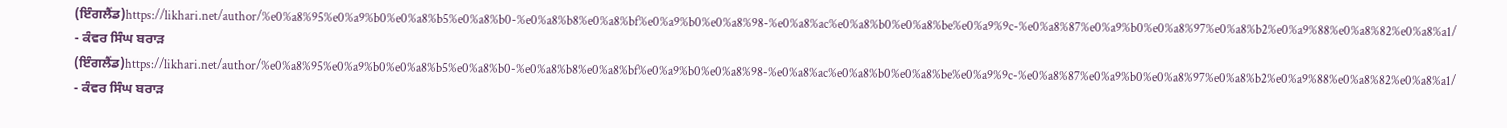(ਇੰਗਲੈਂਡ)https://likhari.net/author/%e0%a8%95%e0%a9%b0%e0%a8%b5%e0%a8%b0-%e0%a8%b8%e0%a8%bf%e0%a9%b0%e0%a8%98-%e0%a8%ac%e0%a8%b0%e0%a8%be%e0%a9%9c-%e0%a8%87%e0%a9%b0%e0%a8%97%e0%a8%b2%e0%a9%88%e0%a8%82%e0%a8%a1/
- ਕੰਵਰ ਸਿੰਘ ਬਰਾੜ (ਇੰਗਲੈਂਡ)https://likhari.net/author/%e0%a8%95%e0%a9%b0%e0%a8%b5%e0%a8%b0-%e0%a8%b8%e0%a8%bf%e0%a9%b0%e0%a8%98-%e0%a8%ac%e0%a8%b0%e0%a8%be%e0%a9%9c-%e0%a8%87%e0%a9%b0%e0%a8%97%e0%a8%b2%e0%a9%88%e0%a8%82%e0%a8%a1/
- ਕੰਵਰ ਸਿੰਘ ਬਰਾੜ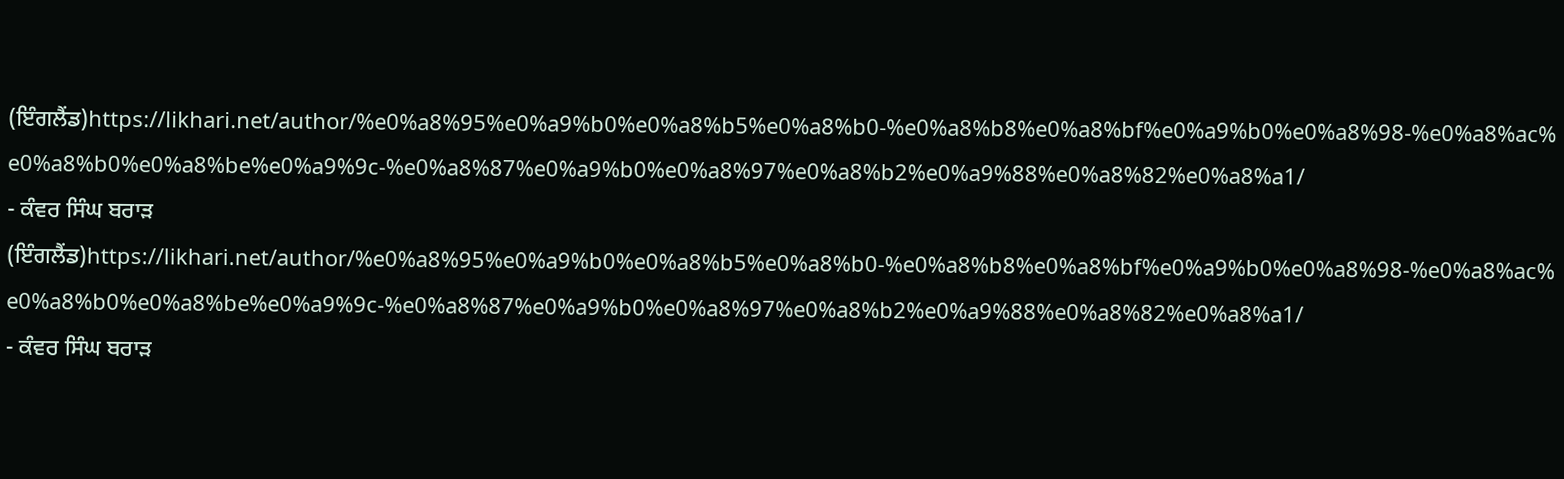(ਇੰਗਲੈਂਡ)https://likhari.net/author/%e0%a8%95%e0%a9%b0%e0%a8%b5%e0%a8%b0-%e0%a8%b8%e0%a8%bf%e0%a9%b0%e0%a8%98-%e0%a8%ac%e0%a8%b0%e0%a8%be%e0%a9%9c-%e0%a8%87%e0%a9%b0%e0%a8%97%e0%a8%b2%e0%a9%88%e0%a8%82%e0%a8%a1/
- ਕੰਵਰ ਸਿੰਘ ਬਰਾੜ (ਇੰਗਲੈਂਡ)https://likhari.net/author/%e0%a8%95%e0%a9%b0%e0%a8%b5%e0%a8%b0-%e0%a8%b8%e0%a8%bf%e0%a9%b0%e0%a8%98-%e0%a8%ac%e0%a8%b0%e0%a8%be%e0%a9%9c-%e0%a8%87%e0%a9%b0%e0%a8%97%e0%a8%b2%e0%a9%88%e0%a8%82%e0%a8%a1/
- ਕੰਵਰ ਸਿੰਘ ਬਰਾੜ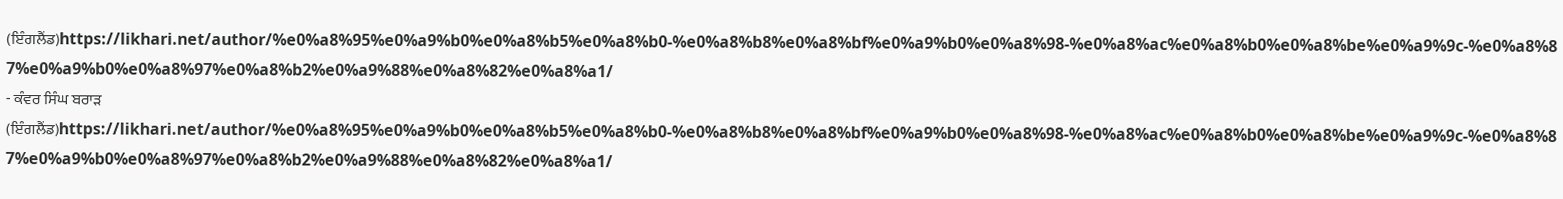(ਇੰਗਲੈਂਡ)https://likhari.net/author/%e0%a8%95%e0%a9%b0%e0%a8%b5%e0%a8%b0-%e0%a8%b8%e0%a8%bf%e0%a9%b0%e0%a8%98-%e0%a8%ac%e0%a8%b0%e0%a8%be%e0%a9%9c-%e0%a8%87%e0%a9%b0%e0%a8%97%e0%a8%b2%e0%a9%88%e0%a8%82%e0%a8%a1/
- ਕੰਵਰ ਸਿੰਘ ਬਰਾੜ (ਇੰਗਲੈਂਡ)https://likhari.net/author/%e0%a8%95%e0%a9%b0%e0%a8%b5%e0%a8%b0-%e0%a8%b8%e0%a8%bf%e0%a9%b0%e0%a8%98-%e0%a8%ac%e0%a8%b0%e0%a8%be%e0%a9%9c-%e0%a8%87%e0%a9%b0%e0%a8%97%e0%a8%b2%e0%a9%88%e0%a8%82%e0%a8%a1/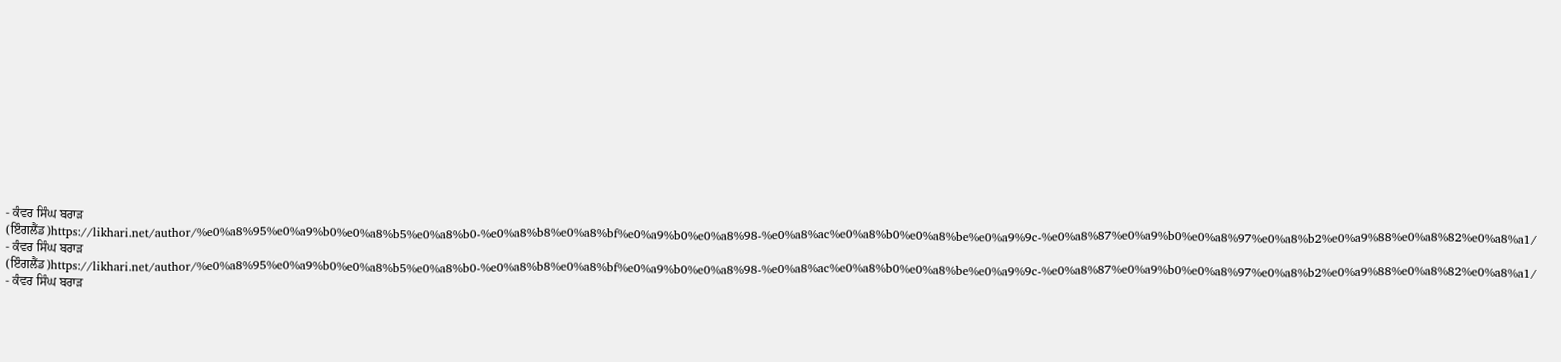- ਕੰਵਰ ਸਿੰਘ ਬਰਾੜ (ਇੰਗਲੈਂਡ)https://likhari.net/author/%e0%a8%95%e0%a9%b0%e0%a8%b5%e0%a8%b0-%e0%a8%b8%e0%a8%bf%e0%a9%b0%e0%a8%98-%e0%a8%ac%e0%a8%b0%e0%a8%be%e0%a9%9c-%e0%a8%87%e0%a9%b0%e0%a8%97%e0%a8%b2%e0%a9%88%e0%a8%82%e0%a8%a1/
- ਕੰਵਰ ਸਿੰਘ ਬਰਾੜ (ਇੰਗਲੈਂਡ)https://likhari.net/author/%e0%a8%95%e0%a9%b0%e0%a8%b5%e0%a8%b0-%e0%a8%b8%e0%a8%bf%e0%a9%b0%e0%a8%98-%e0%a8%ac%e0%a8%b0%e0%a8%be%e0%a9%9c-%e0%a8%87%e0%a9%b0%e0%a8%97%e0%a8%b2%e0%a9%88%e0%a8%82%e0%a8%a1/
- ਕੰਵਰ ਸਿੰਘ ਬਰਾੜ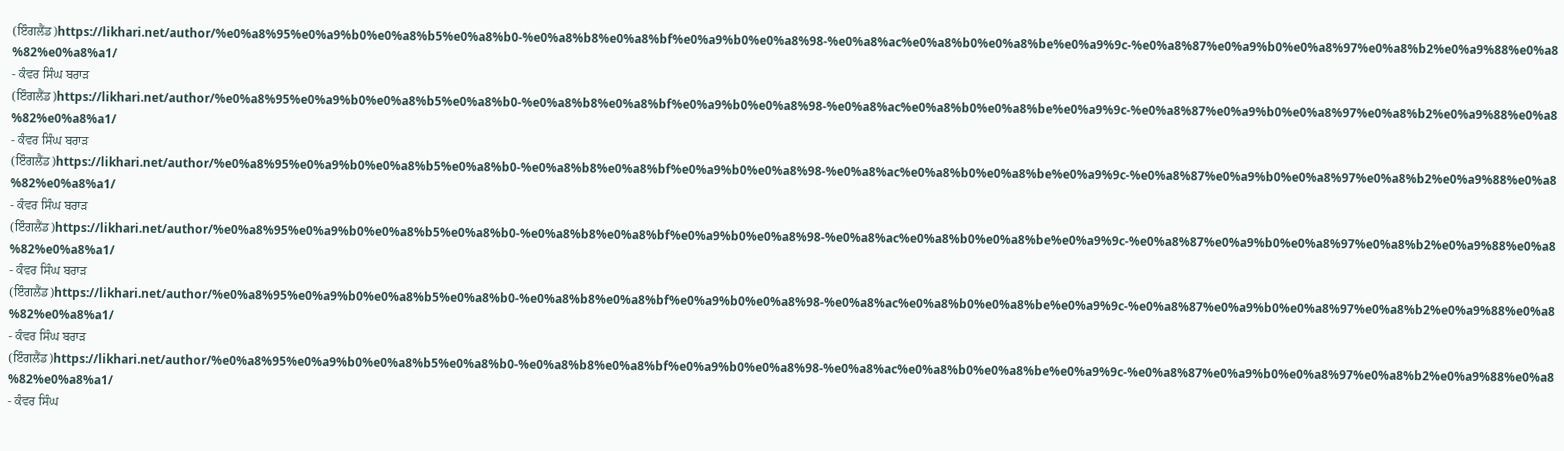(ਇੰਗਲੈਂਡ)https://likhari.net/author/%e0%a8%95%e0%a9%b0%e0%a8%b5%e0%a8%b0-%e0%a8%b8%e0%a8%bf%e0%a9%b0%e0%a8%98-%e0%a8%ac%e0%a8%b0%e0%a8%be%e0%a9%9c-%e0%a8%87%e0%a9%b0%e0%a8%97%e0%a8%b2%e0%a9%88%e0%a8%82%e0%a8%a1/
- ਕੰਵਰ ਸਿੰਘ ਬਰਾੜ (ਇੰਗਲੈਂਡ)https://likhari.net/author/%e0%a8%95%e0%a9%b0%e0%a8%b5%e0%a8%b0-%e0%a8%b8%e0%a8%bf%e0%a9%b0%e0%a8%98-%e0%a8%ac%e0%a8%b0%e0%a8%be%e0%a9%9c-%e0%a8%87%e0%a9%b0%e0%a8%97%e0%a8%b2%e0%a9%88%e0%a8%82%e0%a8%a1/
- ਕੰਵਰ ਸਿੰਘ ਬਰਾੜ (ਇੰਗਲੈਂਡ)https://likhari.net/author/%e0%a8%95%e0%a9%b0%e0%a8%b5%e0%a8%b0-%e0%a8%b8%e0%a8%bf%e0%a9%b0%e0%a8%98-%e0%a8%ac%e0%a8%b0%e0%a8%be%e0%a9%9c-%e0%a8%87%e0%a9%b0%e0%a8%97%e0%a8%b2%e0%a9%88%e0%a8%82%e0%a8%a1/
- ਕੰਵਰ ਸਿੰਘ ਬਰਾੜ (ਇੰਗਲੈਂਡ)https://likhari.net/author/%e0%a8%95%e0%a9%b0%e0%a8%b5%e0%a8%b0-%e0%a8%b8%e0%a8%bf%e0%a9%b0%e0%a8%98-%e0%a8%ac%e0%a8%b0%e0%a8%be%e0%a9%9c-%e0%a8%87%e0%a9%b0%e0%a8%97%e0%a8%b2%e0%a9%88%e0%a8%82%e0%a8%a1/
- ਕੰਵਰ ਸਿੰਘ ਬਰਾੜ (ਇੰਗਲੈਂਡ)https://likhari.net/author/%e0%a8%95%e0%a9%b0%e0%a8%b5%e0%a8%b0-%e0%a8%b8%e0%a8%bf%e0%a9%b0%e0%a8%98-%e0%a8%ac%e0%a8%b0%e0%a8%be%e0%a9%9c-%e0%a8%87%e0%a9%b0%e0%a8%97%e0%a8%b2%e0%a9%88%e0%a8%82%e0%a8%a1/
- ਕੰਵਰ ਸਿੰਘ ਬਰਾੜ (ਇੰਗਲੈਂਡ)https://likhari.net/author/%e0%a8%95%e0%a9%b0%e0%a8%b5%e0%a8%b0-%e0%a8%b8%e0%a8%bf%e0%a9%b0%e0%a8%98-%e0%a8%ac%e0%a8%b0%e0%a8%be%e0%a9%9c-%e0%a8%87%e0%a9%b0%e0%a8%97%e0%a8%b2%e0%a9%88%e0%a8%82%e0%a8%a1/
- ਕੰਵਰ ਸਿੰਘ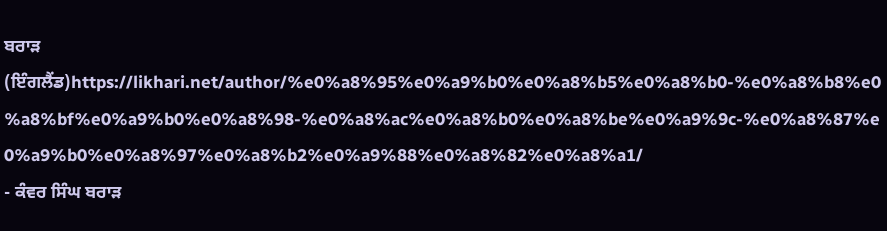ਬਰਾੜ (ਇੰਗਲੈਂਡ)https://likhari.net/author/%e0%a8%95%e0%a9%b0%e0%a8%b5%e0%a8%b0-%e0%a8%b8%e0%a8%bf%e0%a9%b0%e0%a8%98-%e0%a8%ac%e0%a8%b0%e0%a8%be%e0%a9%9c-%e0%a8%87%e0%a9%b0%e0%a8%97%e0%a8%b2%e0%a9%88%e0%a8%82%e0%a8%a1/
- ਕੰਵਰ ਸਿੰਘ ਬਰਾੜ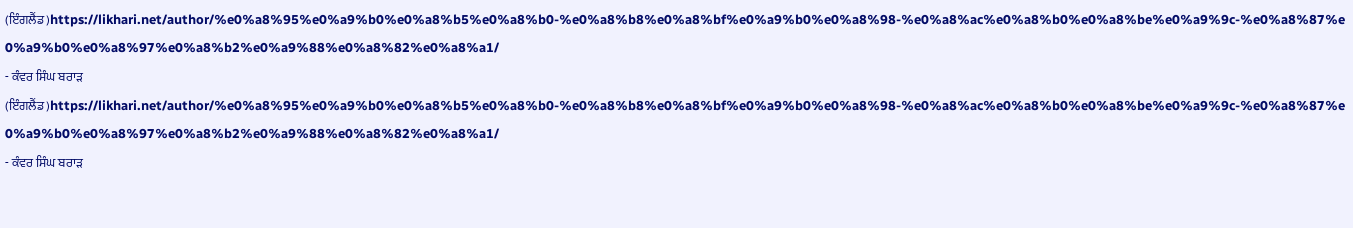(ਇੰਗਲੈਂਡ)https://likhari.net/author/%e0%a8%95%e0%a9%b0%e0%a8%b5%e0%a8%b0-%e0%a8%b8%e0%a8%bf%e0%a9%b0%e0%a8%98-%e0%a8%ac%e0%a8%b0%e0%a8%be%e0%a9%9c-%e0%a8%87%e0%a9%b0%e0%a8%97%e0%a8%b2%e0%a9%88%e0%a8%82%e0%a8%a1/
- ਕੰਵਰ ਸਿੰਘ ਬਰਾੜ (ਇੰਗਲੈਂਡ)https://likhari.net/author/%e0%a8%95%e0%a9%b0%e0%a8%b5%e0%a8%b0-%e0%a8%b8%e0%a8%bf%e0%a9%b0%e0%a8%98-%e0%a8%ac%e0%a8%b0%e0%a8%be%e0%a9%9c-%e0%a8%87%e0%a9%b0%e0%a8%97%e0%a8%b2%e0%a9%88%e0%a8%82%e0%a8%a1/
- ਕੰਵਰ ਸਿੰਘ ਬਰਾੜ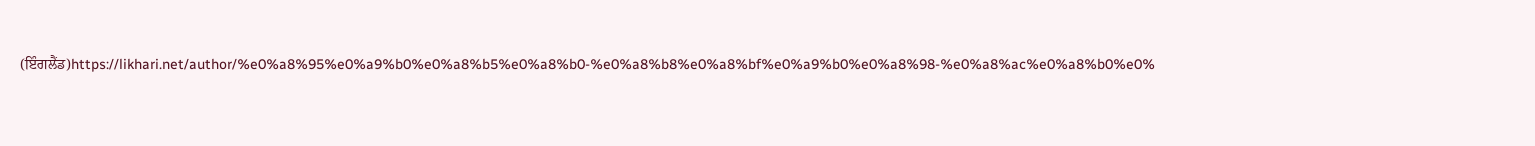(ਇੰਗਲੈਂਡ)https://likhari.net/author/%e0%a8%95%e0%a9%b0%e0%a8%b5%e0%a8%b0-%e0%a8%b8%e0%a8%bf%e0%a9%b0%e0%a8%98-%e0%a8%ac%e0%a8%b0%e0%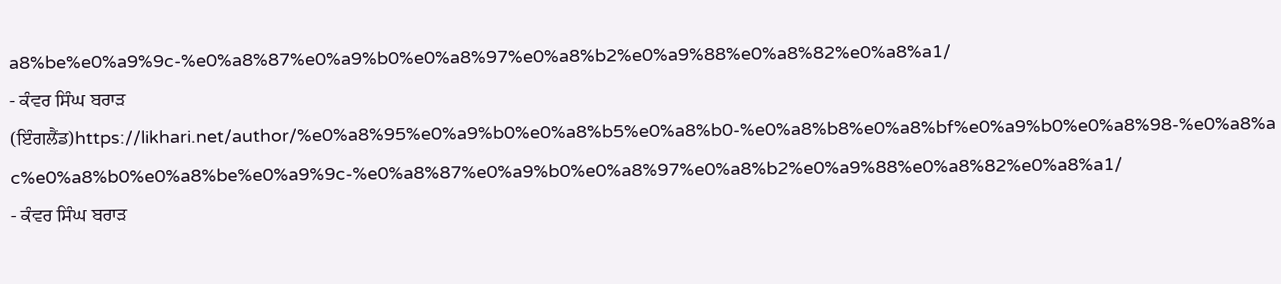a8%be%e0%a9%9c-%e0%a8%87%e0%a9%b0%e0%a8%97%e0%a8%b2%e0%a9%88%e0%a8%82%e0%a8%a1/
- ਕੰਵਰ ਸਿੰਘ ਬਰਾੜ (ਇੰਗਲੈਂਡ)https://likhari.net/author/%e0%a8%95%e0%a9%b0%e0%a8%b5%e0%a8%b0-%e0%a8%b8%e0%a8%bf%e0%a9%b0%e0%a8%98-%e0%a8%ac%e0%a8%b0%e0%a8%be%e0%a9%9c-%e0%a8%87%e0%a9%b0%e0%a8%97%e0%a8%b2%e0%a9%88%e0%a8%82%e0%a8%a1/
- ਕੰਵਰ ਸਿੰਘ ਬਰਾੜ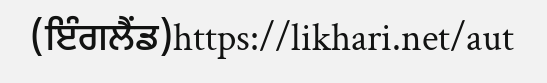(ਇੰਗਲੈਂਡ)https://likhari.net/aut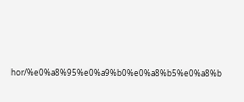hor/%e0%a8%95%e0%a9%b0%e0%a8%b5%e0%a8%b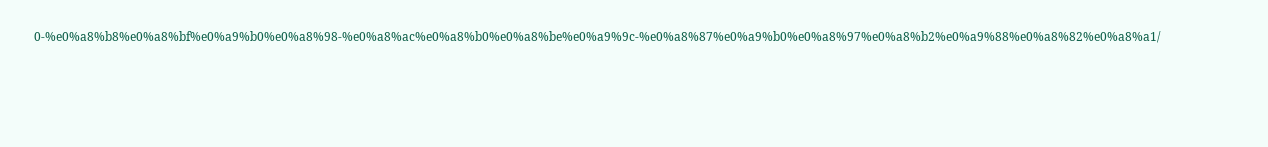0-%e0%a8%b8%e0%a8%bf%e0%a9%b0%e0%a8%98-%e0%a8%ac%e0%a8%b0%e0%a8%be%e0%a9%9c-%e0%a8%87%e0%a9%b0%e0%a8%97%e0%a8%b2%e0%a9%88%e0%a8%82%e0%a8%a1/